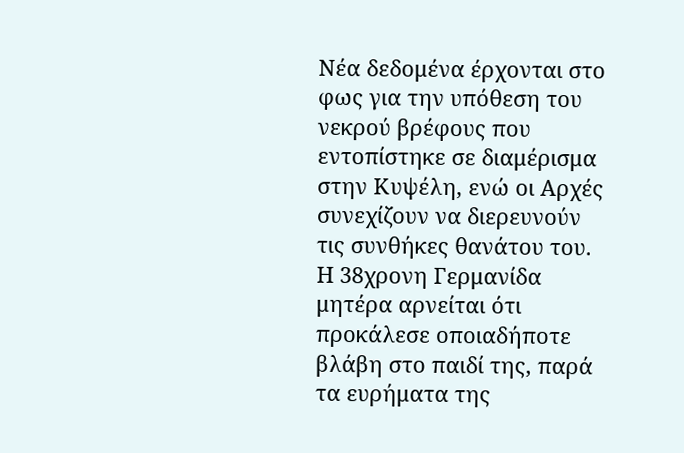Νέα δεδομένα έρχονται στο φως για την υπόθεση του νεκρού βρέφους που εντοπίστηκε σε διαμέρισμα στην Κυψέλη, ενώ οι Αρχές συνεχίζουν να διερευνούν τις συνθήκες θανάτου του. Η 38χρονη Γερμανίδα μητέρα αρνείται ότι προκάλεσε οποιαδήποτε βλάβη στο παιδί της, παρά τα ευρήματα της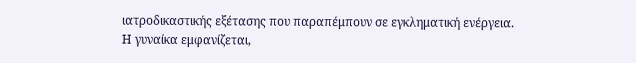ιατροδικαστικής εξέτασης που παραπέμπουν σε εγκληματική ενέργεια.
Η γυναίκα εμφανίζεται,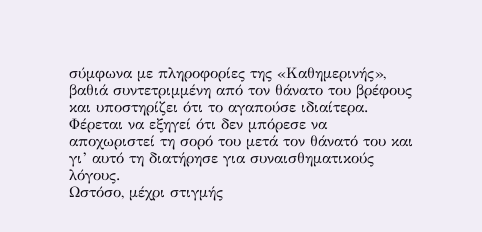σύμφωνα με πληροφορίες της «Καθημερινής», βαθιά συντετριμμένη από τον θάνατο του βρέφους και υποστηρίζει ότι το αγαπούσε ιδιαίτερα. Φέρεται να εξηγεί ότι δεν μπόρεσε να αποχωριστεί τη σορό του μετά τον θάνατό του και γι’ αυτό τη διατήρησε για συναισθηματικούς λόγους.
Ωστόσο, μέχρι στιγμής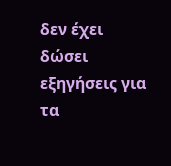δεν έχει δώσει εξηγήσεις για τα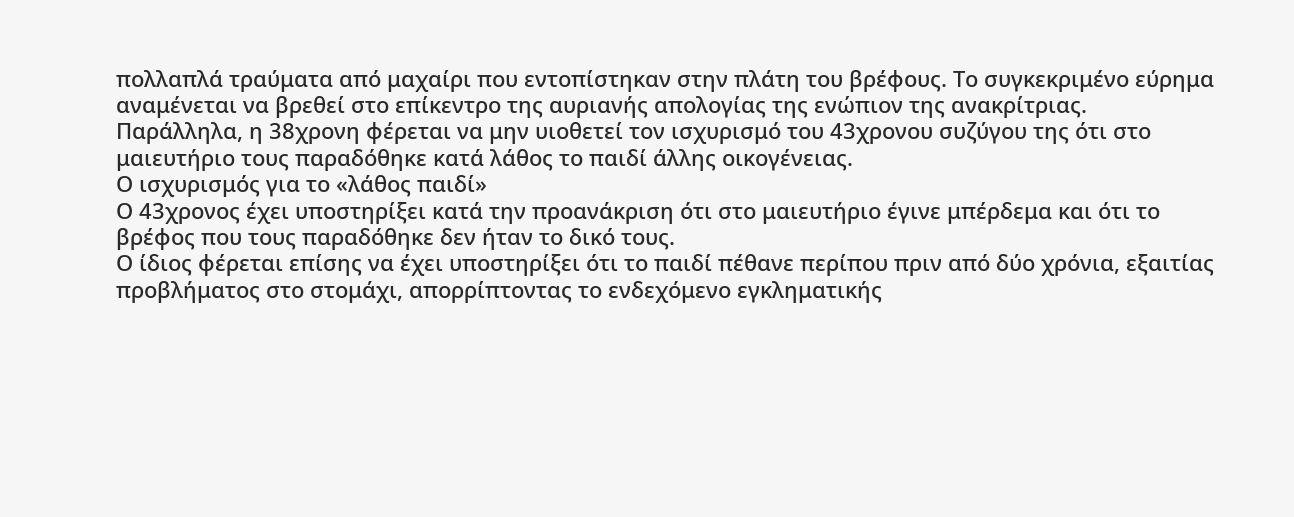πολλαπλά τραύματα από μαχαίρι που εντοπίστηκαν στην πλάτη του βρέφους. Το συγκεκριμένο εύρημα αναμένεται να βρεθεί στο επίκεντρο της αυριανής απολογίας της ενώπιον της ανακρίτριας.
Παράλληλα, η 38χρονη φέρεται να μην υιοθετεί τον ισχυρισμό του 43χρονου συζύγου της ότι στο μαιευτήριο τους παραδόθηκε κατά λάθος το παιδί άλλης οικογένειας.
Ο ισχυρισμός για το «λάθος παιδί»
Ο 43χρονος έχει υποστηρίξει κατά την προανάκριση ότι στο μαιευτήριο έγινε μπέρδεμα και ότι το βρέφος που τους παραδόθηκε δεν ήταν το δικό τους.
Ο ίδιος φέρεται επίσης να έχει υποστηρίξει ότι το παιδί πέθανε περίπου πριν από δύο χρόνια, εξαιτίας προβλήματος στο στομάχι, απορρίπτοντας το ενδεχόμενο εγκληματικής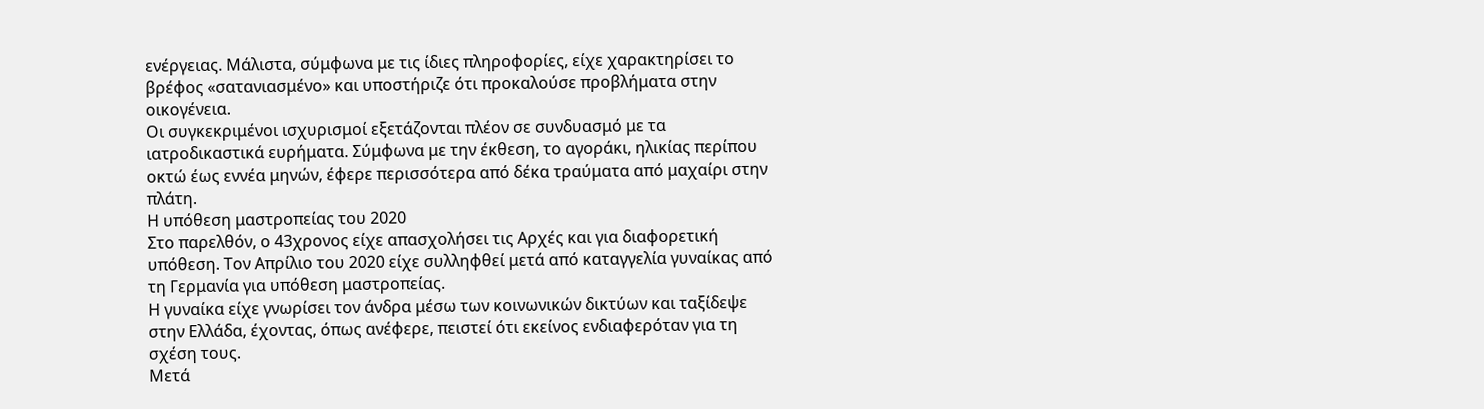ενέργειας. Μάλιστα, σύμφωνα με τις ίδιες πληροφορίες, είχε χαρακτηρίσει το βρέφος «σατανιασμένο» και υποστήριζε ότι προκαλούσε προβλήματα στην οικογένεια.
Οι συγκεκριμένοι ισχυρισμοί εξετάζονται πλέον σε συνδυασμό με τα ιατροδικαστικά ευρήματα. Σύμφωνα με την έκθεση, το αγοράκι, ηλικίας περίπου οκτώ έως εννέα μηνών, έφερε περισσότερα από δέκα τραύματα από μαχαίρι στην πλάτη.
Η υπόθεση μαστροπείας του 2020
Στο παρελθόν, ο 43χρονος είχε απασχολήσει τις Αρχές και για διαφορετική υπόθεση. Τον Απρίλιο του 2020 είχε συλληφθεί μετά από καταγγελία γυναίκας από τη Γερμανία για υπόθεση μαστροπείας.
Η γυναίκα είχε γνωρίσει τον άνδρα μέσω των κοινωνικών δικτύων και ταξίδεψε στην Ελλάδα, έχοντας, όπως ανέφερε, πειστεί ότι εκείνος ενδιαφερόταν για τη σχέση τους.
Μετά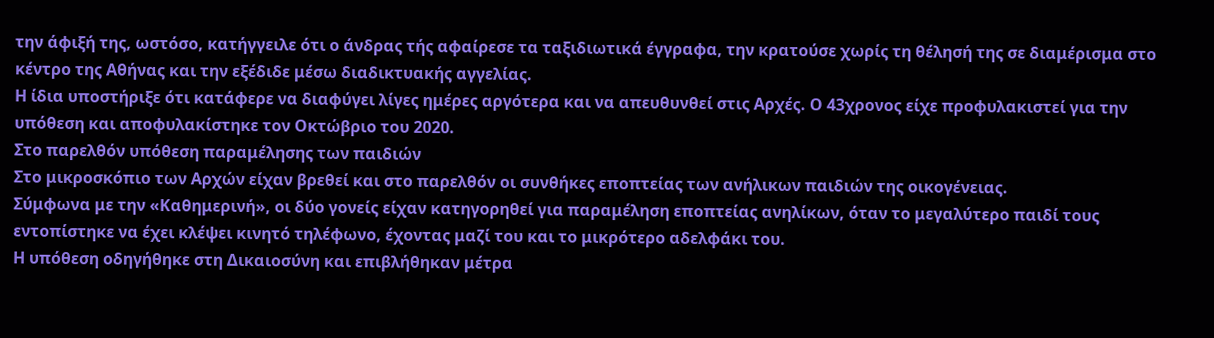την άφιξή της, ωστόσο, κατήγγειλε ότι ο άνδρας τής αφαίρεσε τα ταξιδιωτικά έγγραφα, την κρατούσε χωρίς τη θέλησή της σε διαμέρισμα στο κέντρο της Αθήνας και την εξέδιδε μέσω διαδικτυακής αγγελίας.
Η ίδια υποστήριξε ότι κατάφερε να διαφύγει λίγες ημέρες αργότερα και να απευθυνθεί στις Αρχές. Ο 43χρονος είχε προφυλακιστεί για την υπόθεση και αποφυλακίστηκε τον Οκτώβριο του 2020.
Στο παρελθόν υπόθεση παραμέλησης των παιδιών
Στο μικροσκόπιο των Αρχών είχαν βρεθεί και στο παρελθόν οι συνθήκες εποπτείας των ανήλικων παιδιών της οικογένειας.
Σύμφωνα με την «Καθημερινή», οι δύο γονείς είχαν κατηγορηθεί για παραμέληση εποπτείας ανηλίκων, όταν το μεγαλύτερο παιδί τους εντοπίστηκε να έχει κλέψει κινητό τηλέφωνο, έχοντας μαζί του και το μικρότερο αδελφάκι του.
Η υπόθεση οδηγήθηκε στη Δικαιοσύνη και επιβλήθηκαν μέτρα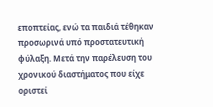εποπτείας, ενώ τα παιδιά τέθηκαν προσωρινά υπό προστατευτική φύλαξη. Μετά την παρέλευση του χρονικού διαστήματος που είχε οριστεί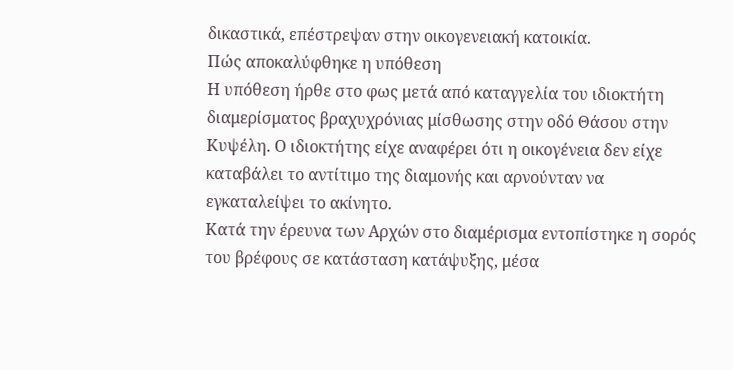δικαστικά, επέστρεψαν στην οικογενειακή κατοικία.
Πώς αποκαλύφθηκε η υπόθεση
Η υπόθεση ήρθε στο φως μετά από καταγγελία του ιδιοκτήτη διαμερίσματος βραχυχρόνιας μίσθωσης στην οδό Θάσου στην Κυψέλη. Ο ιδιοκτήτης είχε αναφέρει ότι η οικογένεια δεν είχε καταβάλει το αντίτιμο της διαμονής και αρνούνταν να εγκαταλείψει το ακίνητο.
Κατά την έρευνα των Αρχών στο διαμέρισμα εντοπίστηκε η σορός του βρέφους σε κατάσταση κατάψυξης, μέσα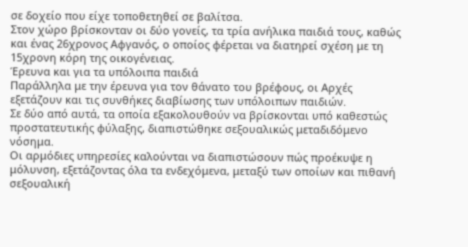σε δοχείο που είχε τοποθετηθεί σε βαλίτσα.
Στον χώρο βρίσκονταν οι δύο γονείς, τα τρία ανήλικα παιδιά τους, καθώς και ένας 26χρονος Αφγανός, ο οποίος φέρεται να διατηρεί σχέση με τη 15χρονη κόρη της οικογένειας.
Έρευνα και για τα υπόλοιπα παιδιά
Παράλληλα με την έρευνα για τον θάνατο του βρέφους, οι Αρχές εξετάζουν και τις συνθήκες διαβίωσης των υπόλοιπων παιδιών.
Σε δύο από αυτά, τα οποία εξακολουθούν να βρίσκονται υπό καθεστώς προστατευτικής φύλαξης, διαπιστώθηκε σεξουαλικώς μεταδιδόμενο νόσημα.
Οι αρμόδιες υπηρεσίες καλούνται να διαπιστώσουν πώς προέκυψε η μόλυνση, εξετάζοντας όλα τα ενδεχόμενα, μεταξύ των οποίων και πιθανή σεξουαλική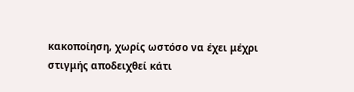κακοποίηση, χωρίς ωστόσο να έχει μέχρι στιγμής αποδειχθεί κάτι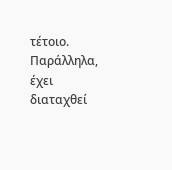τέτοιο.
Παράλληλα, έχει διαταχθεί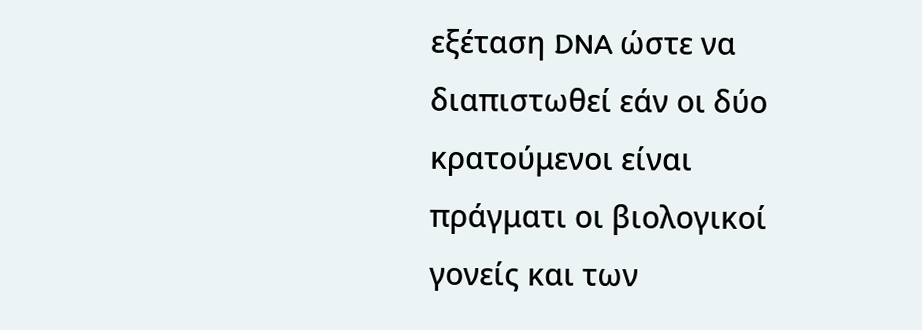εξέταση DNA ώστε να διαπιστωθεί εάν οι δύο κρατούμενοι είναι πράγματι οι βιολογικοί γονείς και των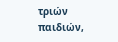τριών παιδιών,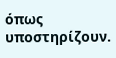όπως υποστηρίζουν.